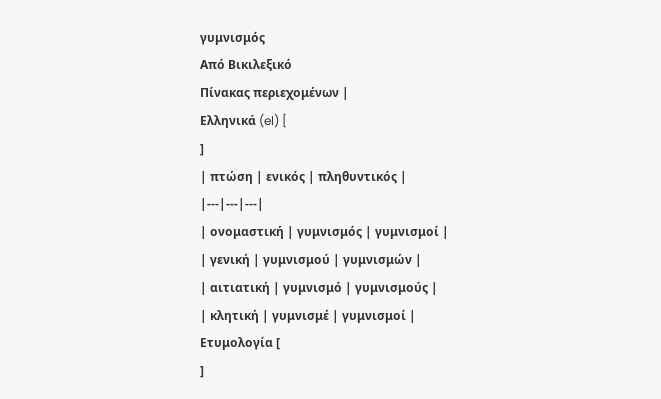γυμνισμός
Από Βικιλεξικό
Πίνακας περιεχομένων |
Ελληνικά (el) [
]
| πτώση | ενικός | πληθυντικός |
|---|---|---|
| ονομαστική | γυμνισμός | γυμνισμοί |
| γενική | γυμνισμού | γυμνισμών |
| αιτιατική | γυμνισμό | γυμνισμούς |
| κλητική | γυμνισμέ | γυμνισμοί |
Ετυμολογία [
]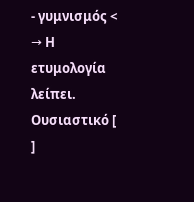- γυμνισμός < → Η ετυμολογία λείπει.
Ουσιαστικό [
]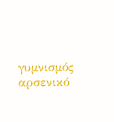γυμνισμός αρσενικό